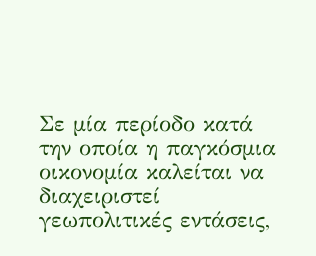Σε μία περίοδο κατά την οποία η παγκόσμια οικονομία καλείται να διαχειριστεί γεωπολιτικές εντάσεις,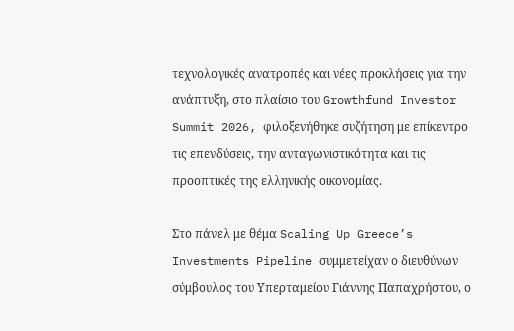τεχνολογικές ανατροπές και νέες προκλήσεις για την ανάπτυξη, στο πλαίσιο του Growthfund Investor Summit 2026, φιλοξενήθηκε συζήτηση με επίκεντρο τις επενδύσεις, την ανταγωνιστικότητα και τις προοπτικές της ελληνικής οικονομίας.

Στο πάνελ με θέμα Scaling Up Greece’s Investments Pipeline συμμετείχαν ο διευθύνων σύμβουλος του Υπερταμείου Γιάννης Παπαχρήστου, ο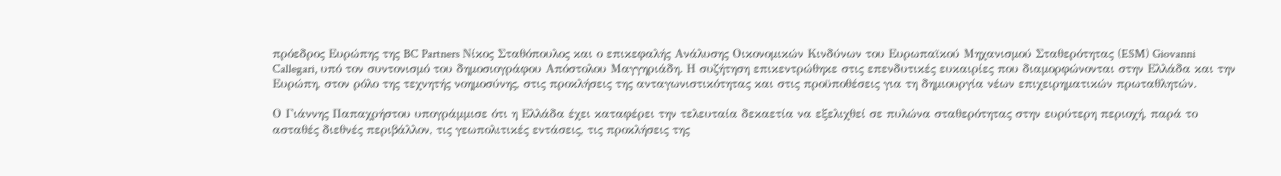πρόεδρος Ευρώπης της BC Partners Νίκος Σταθόπουλος και ο επικεφαλής Ανάλυσης Οικονομικών Κινδύνων του Ευρωπαϊκού Μηχανισμού Σταθερότητας (ESM) Giovanni Callegari, υπό τον συντονισμό του δημοσιογράφου Απόστολου Μαγγηριάδη. Η συζήτηση επικεντρώθηκε στις επενδυτικές ευκαιρίες που διαμορφώνονται στην Ελλάδα και την Ευρώπη, στον ρόλο της τεχνητής νοημοσύνης, στις προκλήσεις της ανταγωνιστικότητας και στις προϋποθέσεις για τη δημιουργία νέων επιχειρηματικών πρωταθλητών.

Ο Γιάννης Παπαχρήστου υπογράμμισε ότι η Ελλάδα έχει καταφέρει την τελευταία δεκαετία να εξελιχθεί σε πυλώνα σταθερότητας στην ευρύτερη περιοχή, παρά το ασταθές διεθνές περιβάλλον, τις γεωπολιτικές εντάσεις, τις προκλήσεις της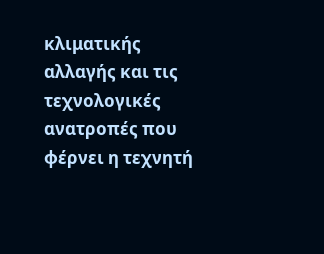κλιματικής αλλαγής και τις τεχνολογικές ανατροπές που φέρνει η τεχνητή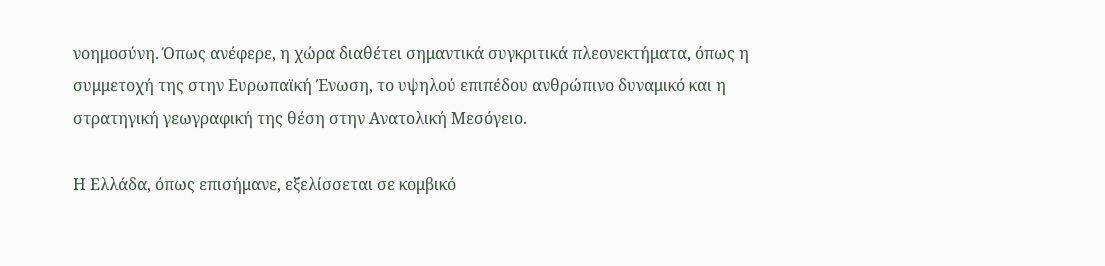νοημοσύνη. Όπως ανέφερε, η χώρα διαθέτει σημαντικά συγκριτικά πλεονεκτήματα, όπως η συμμετοχή της στην Ευρωπαϊκή Ένωση, το υψηλού επιπέδου ανθρώπινο δυναμικό και η στρατηγική γεωγραφική της θέση στην Ανατολική Μεσόγειο.

Η Ελλάδα, όπως επισήμανε, εξελίσσεται σε κομβικό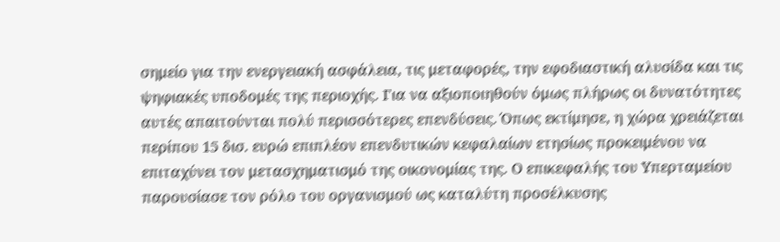σημείο για την ενεργειακή ασφάλεια, τις μεταφορές, την εφοδιαστική αλυσίδα και τις ψηφιακές υποδομές της περιοχής. Για να αξιοποιηθούν όμως πλήρως οι δυνατότητες αυτές απαιτούνται πολύ περισσότερες επενδύσεις. Όπως εκτίμησε, η χώρα χρειάζεται περίπου 15 δισ. ευρώ επιπλέον επενδυτικών κεφαλαίων ετησίως προκειμένου να επιταχύνει τον μετασχηματισμό της οικονομίας της. Ο επικεφαλής του Υπερταμείου παρουσίασε τον ρόλο του οργανισμού ως καταλύτη προσέλκυσης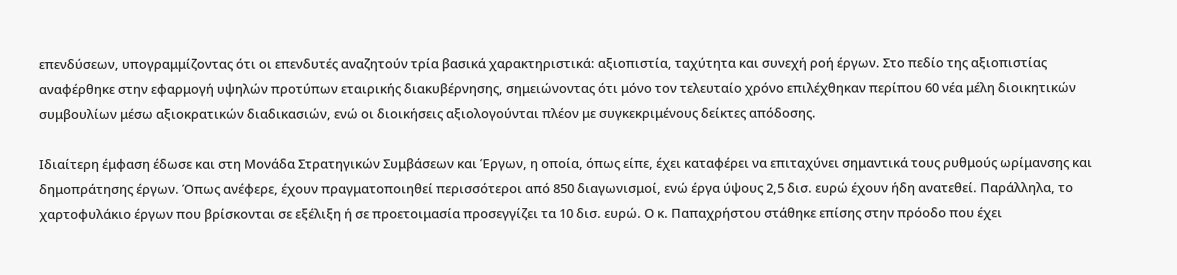επενδύσεων, υπογραμμίζοντας ότι οι επενδυτές αναζητούν τρία βασικά χαρακτηριστικά: αξιοπιστία, ταχύτητα και συνεχή ροή έργων. Στο πεδίο της αξιοπιστίας αναφέρθηκε στην εφαρμογή υψηλών προτύπων εταιρικής διακυβέρνησης, σημειώνοντας ότι μόνο τον τελευταίο χρόνο επιλέχθηκαν περίπου 60 νέα μέλη διοικητικών συμβουλίων μέσω αξιοκρατικών διαδικασιών, ενώ οι διοικήσεις αξιολογούνται πλέον με συγκεκριμένους δείκτες απόδοσης.

Ιδιαίτερη έμφαση έδωσε και στη Μονάδα Στρατηγικών Συμβάσεων και Έργων, η οποία, όπως είπε, έχει καταφέρει να επιταχύνει σημαντικά τους ρυθμούς ωρίμανσης και δημοπράτησης έργων. Όπως ανέφερε, έχουν πραγματοποιηθεί περισσότεροι από 850 διαγωνισμοί, ενώ έργα ύψους 2,5 δισ. ευρώ έχουν ήδη ανατεθεί. Παράλληλα, το χαρτοφυλάκιο έργων που βρίσκονται σε εξέλιξη ή σε προετοιμασία προσεγγίζει τα 10 δισ. ευρώ. Ο κ. Παπαχρήστου στάθηκε επίσης στην πρόοδο που έχει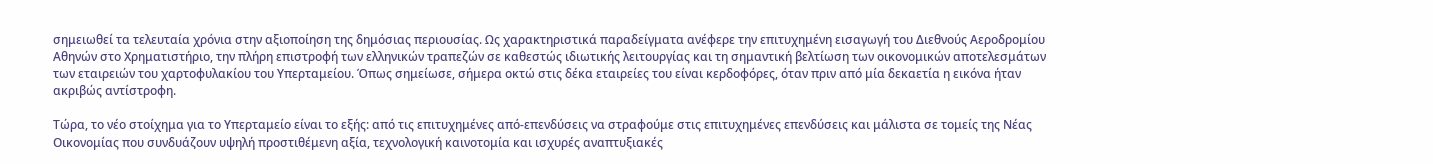σημειωθεί τα τελευταία χρόνια στην αξιοποίηση της δημόσιας περιουσίας. Ως χαρακτηριστικά παραδείγματα ανέφερε την επιτυχημένη εισαγωγή του Διεθνούς Αεροδρομίου Αθηνών στο Χρηματιστήριο, την πλήρη επιστροφή των ελληνικών τραπεζών σε καθεστώς ιδιωτικής λειτουργίας και τη σημαντική βελτίωση των οικονομικών αποτελεσμάτων των εταιρειών του χαρτοφυλακίου του Υπερταμείου. Όπως σημείωσε, σήμερα οκτώ στις δέκα εταιρείες του είναι κερδοφόρες, όταν πριν από μία δεκαετία η εικόνα ήταν ακριβώς αντίστροφη.

Τώρα, το νέο στοίχημα για το Υπερταμείο είναι το εξής: από τις επιτυχημένες από-επενδύσεις να στραφούμε στις επιτυχημένες επενδύσεις και μάλιστα σε τομείς της Νέας Οικονομίας που συνδυάζουν υψηλή προστιθέμενη αξία, τεχνολογική καινοτομία και ισχυρές αναπτυξιακές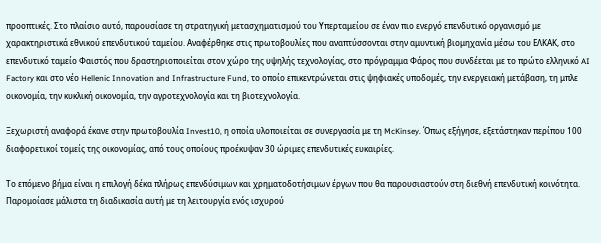προοπτικές. Στο πλαίσιο αυτό, παρουσίασε τη στρατηγική μετασχηματισμού του Υπερταμείου σε έναν πιο ενεργό επενδυτικό οργανισμό με χαρακτηριστικά εθνικού επενδυτικού ταμείου. Αναφέρθηκε στις πρωτοβουλίες που αναπτύσσονται στην αμυντική βιομηχανία μέσω του ΕΛΚΑΚ, στο επενδυτικό ταμείο Φαιστός που δραστηριοποιείται στον χώρο της υψηλής τεχνολογίας, στο πρόγραμμα Φάρος που συνδέεται με το πρώτο ελληνικό AI Factory και στο νέο Hellenic Innovation and Infrastructure Fund, το οποίο επικεντρώνεται στις ψηφιακές υποδομές, την ενεργειακή μετάβαση, τη μπλε οικονομία, την κυκλική οικονομία, την αγροτεχνολογία και τη βιοτεχνολογία.

Ξεχωριστή αναφορά έκανε στην πρωτοβουλία Invest10, η οποία υλοποιείται σε συνεργασία με τη McKinsey. Όπως εξήγησε, εξετάστηκαν περίπου 100 διαφορετικοί τομείς της οικονομίας, από τους οποίους προέκυψαν 30 ώριμες επενδυτικές ευκαιρίες.

Το επόμενο βήμα είναι η επιλογή δέκα πλήρως επενδύσιμων και χρηματοδοτήσιμων έργων που θα παρουσιαστούν στη διεθνή επενδυτική κοινότητα. Παρομοίασε μάλιστα τη διαδικασία αυτή με τη λειτουργία ενός ισχυρού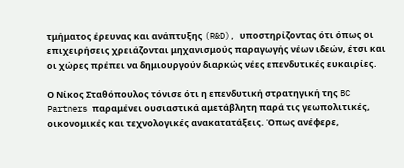τμήματος έρευνας και ανάπτυξης (R&D), υποστηρίζοντας ότι όπως οι επιχειρήσεις χρειάζονται μηχανισμούς παραγωγής νέων ιδεών, έτσι και οι χώρες πρέπει να δημιουργούν διαρκώς νέες επενδυτικές ευκαιρίες.

Ο Νίκος Σταθόπουλος τόνισε ότι η επενδυτική στρατηγική της BC Partners παραμένει ουσιαστικά αμετάβλητη παρά τις γεωπολιτικές, οικονομικές και τεχνολογικές ανακατατάξεις. Όπως ανέφερε,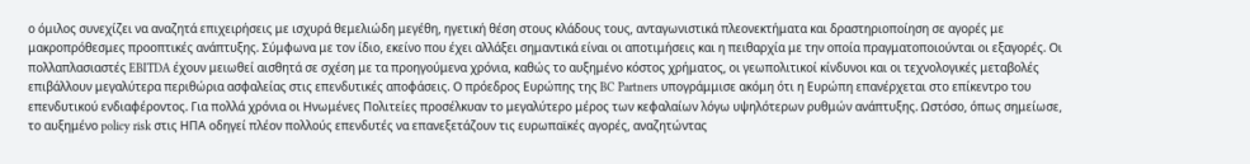ο όμιλος συνεχίζει να αναζητά επιχειρήσεις με ισχυρά θεμελιώδη μεγέθη, ηγετική θέση στους κλάδους τους, ανταγωνιστικά πλεονεκτήματα και δραστηριοποίηση σε αγορές με μακροπρόθεσμες προοπτικές ανάπτυξης. Σύμφωνα με τον ίδιο, εκείνο που έχει αλλάξει σημαντικά είναι οι αποτιμήσεις και η πειθαρχία με την οποία πραγματοποιούνται οι εξαγορές. Οι πολλαπλασιαστές EBITDA έχουν μειωθεί αισθητά σε σχέση με τα προηγούμενα χρόνια, καθώς το αυξημένο κόστος χρήματος, οι γεωπολιτικοί κίνδυνοι και οι τεχνολογικές μεταβολές επιβάλλουν μεγαλύτερα περιθώρια ασφαλείας στις επενδυτικές αποφάσεις. Ο πρόεδρος Ευρώπης της BC Partners υπογράμμισε ακόμη ότι η Ευρώπη επανέρχεται στο επίκεντρο του επενδυτικού ενδιαφέροντος. Για πολλά χρόνια οι Ηνωμένες Πολιτείες προσέλκυαν το μεγαλύτερο μέρος των κεφαλαίων λόγω υψηλότερων ρυθμών ανάπτυξης. Ωστόσο, όπως σημείωσε, το αυξημένο policy risk στις ΗΠΑ οδηγεί πλέον πολλούς επενδυτές να επανεξετάζουν τις ευρωπαϊκές αγορές, αναζητώντας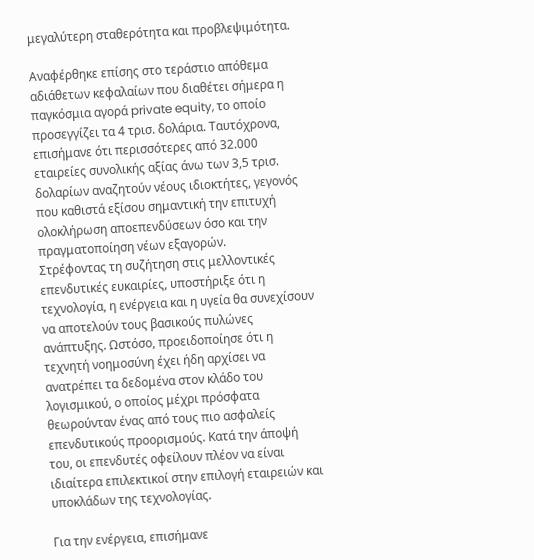μεγαλύτερη σταθερότητα και προβλεψιμότητα.

Αναφέρθηκε επίσης στο τεράστιο απόθεμα αδιάθετων κεφαλαίων που διαθέτει σήμερα η παγκόσμια αγορά private equity, το οποίο προσεγγίζει τα 4 τρισ. δολάρια. Ταυτόχρονα, επισήμανε ότι περισσότερες από 32.000 εταιρείες συνολικής αξίας άνω των 3,5 τρισ. δολαρίων αναζητούν νέους ιδιοκτήτες, γεγονός που καθιστά εξίσου σημαντική την επιτυχή ολοκλήρωση αποεπενδύσεων όσο και την πραγματοποίηση νέων εξαγορών.
Στρέφοντας τη συζήτηση στις μελλοντικές επενδυτικές ευκαιρίες, υποστήριξε ότι η τεχνολογία, η ενέργεια και η υγεία θα συνεχίσουν να αποτελούν τους βασικούς πυλώνες ανάπτυξης. Ωστόσο, προειδοποίησε ότι η τεχνητή νοημοσύνη έχει ήδη αρχίσει να ανατρέπει τα δεδομένα στον κλάδο του λογισμικού, ο οποίος μέχρι πρόσφατα θεωρούνταν ένας από τους πιο ασφαλείς επενδυτικούς προορισμούς. Κατά την άποψή του, οι επενδυτές οφείλουν πλέον να είναι ιδιαίτερα επιλεκτικοί στην επιλογή εταιρειών και υποκλάδων της τεχνολογίας.

Για την ενέργεια, επισήμανε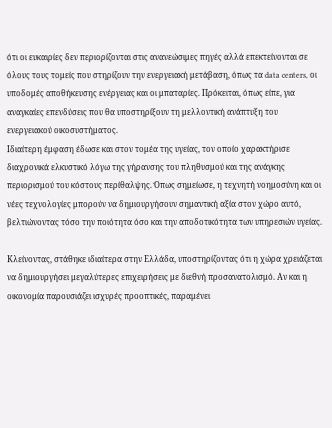ότι οι ευκαιρίες δεν περιορίζονται στις ανανεώσιμες πηγές αλλά επεκτείνονται σε όλους τους τομείς που στηρίζουν την ενεργειακή μετάβαση, όπως τα data centers, οι υποδομές αποθήκευσης ενέργειας και οι μπαταρίες. Πρόκειται, όπως είπε, για αναγκαίες επενδύσεις που θα υποστηρίξουν τη μελλοντική ανάπτυξη του ενεργειακού οικοσυστήματος.
Ιδιαίτερη έμφαση έδωσε και στον τομέα της υγείας, τον οποίο χαρακτήρισε διαχρονικά ελκυστικό λόγω της γήρανσης του πληθυσμού και της ανάγκης περιορισμού του κόστους περίθαλψης. Όπως σημείωσε, η τεχνητή νοημοσύνη και οι νέες τεχνολογίες μπορούν να δημιουργήσουν σημαντική αξία στον χώρο αυτό, βελτιώνοντας τόσο την ποιότητα όσο και την αποδοτικότητα των υπηρεσιών υγείας.

Κλείνοντας, στάθηκε ιδιαίτερα στην Ελλάδα, υποστηρίζοντας ότι η χώρα χρειάζεται να δημιουργήσει μεγαλύτερες επιχειρήσεις με διεθνή προσανατολισμό. Αν και η οικονομία παρουσιάζει ισχυρές προοπτικές, παραμένει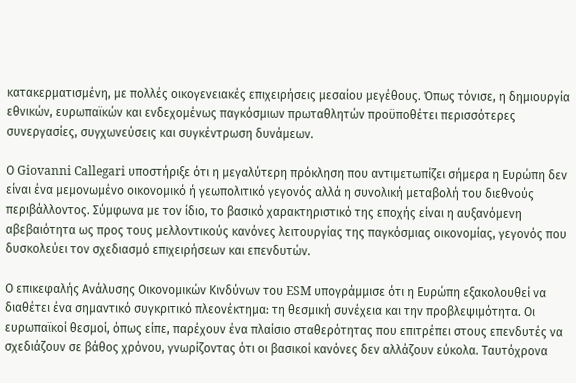κατακερματισμένη, με πολλές οικογενειακές επιχειρήσεις μεσαίου μεγέθους. Όπως τόνισε, η δημιουργία εθνικών, ευρωπαϊκών και ενδεχομένως παγκόσμιων πρωταθλητών προϋποθέτει περισσότερες συνεργασίες, συγχωνεύσεις και συγκέντρωση δυνάμεων.

Ο Giovanni Callegari υποστήριξε ότι η μεγαλύτερη πρόκληση που αντιμετωπίζει σήμερα η Ευρώπη δεν είναι ένα μεμονωμένο οικονομικό ή γεωπολιτικό γεγονός αλλά η συνολική μεταβολή του διεθνούς περιβάλλοντος. Σύμφωνα με τον ίδιο, το βασικό χαρακτηριστικό της εποχής είναι η αυξανόμενη αβεβαιότητα ως προς τους μελλοντικούς κανόνες λειτουργίας της παγκόσμιας οικονομίας, γεγονός που δυσκολεύει τον σχεδιασμό επιχειρήσεων και επενδυτών.

Ο επικεφαλής Ανάλυσης Οικονομικών Κινδύνων του ESM υπογράμμισε ότι η Ευρώπη εξακολουθεί να διαθέτει ένα σημαντικό συγκριτικό πλεονέκτημα: τη θεσμική συνέχεια και την προβλεψιμότητα. Οι ευρωπαϊκοί θεσμοί, όπως είπε, παρέχουν ένα πλαίσιο σταθερότητας που επιτρέπει στους επενδυτές να σχεδιάζουν σε βάθος χρόνου, γνωρίζοντας ότι οι βασικοί κανόνες δεν αλλάζουν εύκολα. Ταυτόχρονα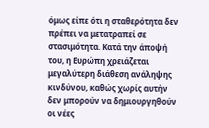όμως είπε ότι η σταθερότητα δεν πρέπει να μετατραπεί σε στασιμότητα. Κατά την άποψή του, η Ευρώπη χρειάζεται μεγαλύτερη διάθεση ανάληψης κινδύνου, καθώς χωρίς αυτήν δεν μπορούν να δημιουργηθούν οι νέες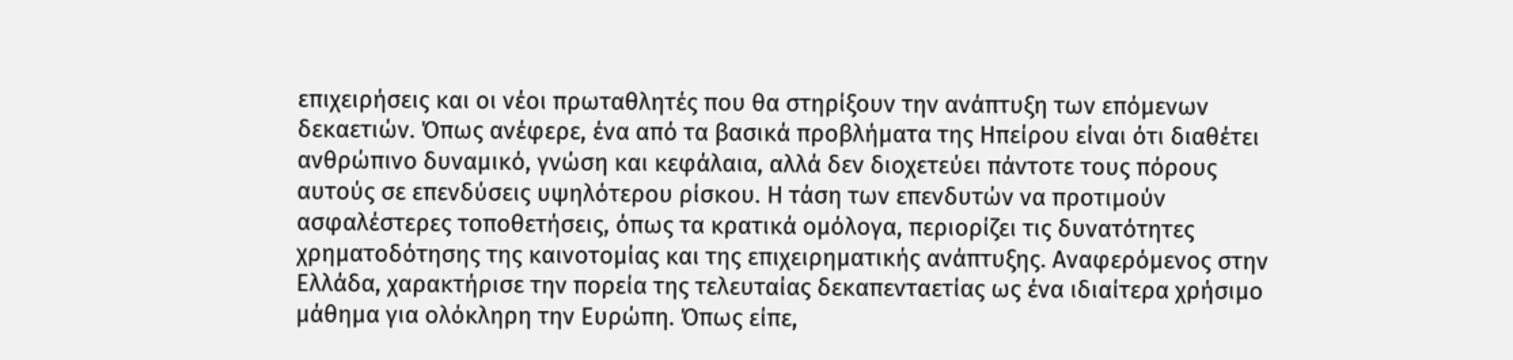επιχειρήσεις και οι νέοι πρωταθλητές που θα στηρίξουν την ανάπτυξη των επόμενων δεκαετιών. Όπως ανέφερε, ένα από τα βασικά προβλήματα της Ηπείρου είναι ότι διαθέτει ανθρώπινο δυναμικό, γνώση και κεφάλαια, αλλά δεν διοχετεύει πάντοτε τους πόρους αυτούς σε επενδύσεις υψηλότερου ρίσκου. Η τάση των επενδυτών να προτιμούν ασφαλέστερες τοποθετήσεις, όπως τα κρατικά ομόλογα, περιορίζει τις δυνατότητες χρηματοδότησης της καινοτομίας και της επιχειρηματικής ανάπτυξης. Αναφερόμενος στην Ελλάδα, χαρακτήρισε την πορεία της τελευταίας δεκαπενταετίας ως ένα ιδιαίτερα χρήσιμο μάθημα για ολόκληρη την Ευρώπη. Όπως είπε,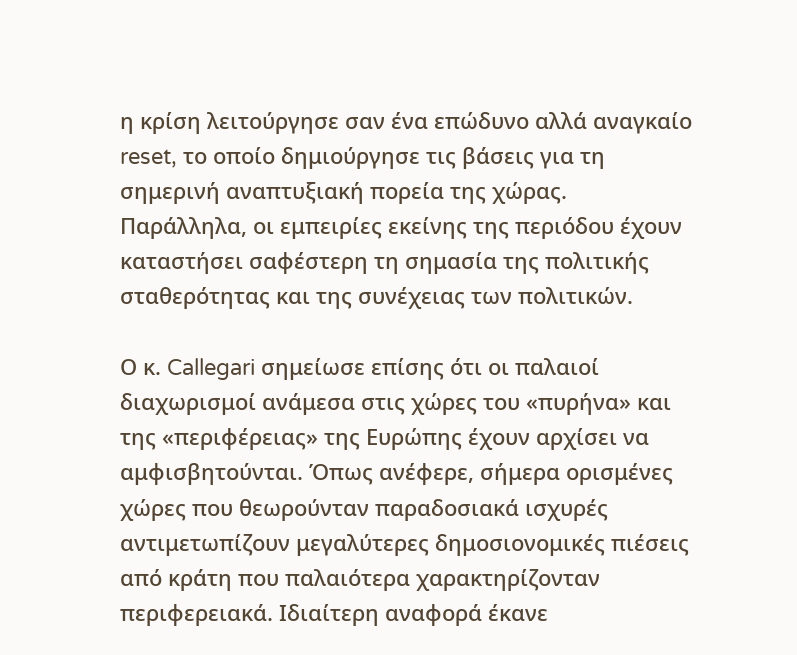η κρίση λειτούργησε σαν ένα επώδυνο αλλά αναγκαίο reset, το οποίο δημιούργησε τις βάσεις για τη σημερινή αναπτυξιακή πορεία της χώρας. Παράλληλα, οι εμπειρίες εκείνης της περιόδου έχουν καταστήσει σαφέστερη τη σημασία της πολιτικής σταθερότητας και της συνέχειας των πολιτικών.

Ο κ. Callegari σημείωσε επίσης ότι οι παλαιοί διαχωρισμοί ανάμεσα στις χώρες του «πυρήνα» και της «περιφέρειας» της Ευρώπης έχουν αρχίσει να αμφισβητούνται. Όπως ανέφερε, σήμερα ορισμένες χώρες που θεωρούνταν παραδοσιακά ισχυρές αντιμετωπίζουν μεγαλύτερες δημοσιονομικές πιέσεις από κράτη που παλαιότερα χαρακτηρίζονταν περιφερειακά. Ιδιαίτερη αναφορά έκανε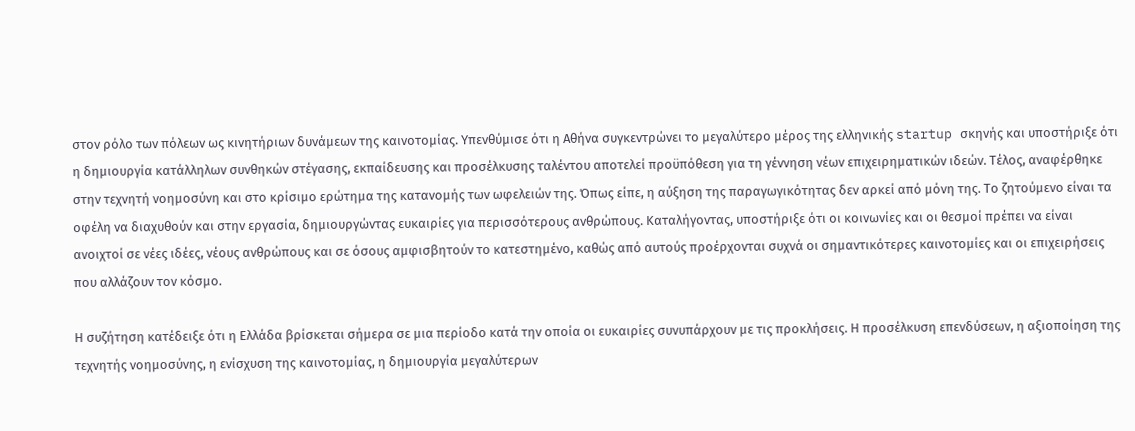στον ρόλο των πόλεων ως κινητήριων δυνάμεων της καινοτομίας. Υπενθύμισε ότι η Αθήνα συγκεντρώνει το μεγαλύτερο μέρος της ελληνικής startup σκηνής και υποστήριξε ότι η δημιουργία κατάλληλων συνθηκών στέγασης, εκπαίδευσης και προσέλκυσης ταλέντου αποτελεί προϋπόθεση για τη γέννηση νέων επιχειρηματικών ιδεών. Τέλος, αναφέρθηκε στην τεχνητή νοημοσύνη και στο κρίσιμο ερώτημα της κατανομής των ωφελειών της. Όπως είπε, η αύξηση της παραγωγικότητας δεν αρκεί από μόνη της. Το ζητούμενο είναι τα οφέλη να διαχυθούν και στην εργασία, δημιουργώντας ευκαιρίες για περισσότερους ανθρώπους. Καταλήγοντας, υποστήριξε ότι οι κοινωνίες και οι θεσμοί πρέπει να είναι ανοιχτοί σε νέες ιδέες, νέους ανθρώπους και σε όσους αμφισβητούν το κατεστημένο, καθώς από αυτούς προέρχονται συχνά οι σημαντικότερες καινοτομίες και οι επιχειρήσεις που αλλάζουν τον κόσμο.

Η συζήτηση κατέδειξε ότι η Ελλάδα βρίσκεται σήμερα σε μια περίοδο κατά την οποία οι ευκαιρίες συνυπάρχουν με τις προκλήσεις. Η προσέλκυση επενδύσεων, η αξιοποίηση της τεχνητής νοημοσύνης, η ενίσχυση της καινοτομίας, η δημιουργία μεγαλύτερων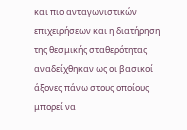και πιο ανταγωνιστικών επιχειρήσεων και η διατήρηση της θεσμικής σταθερότητας αναδείχθηκαν ως οι βασικοί άξονες πάνω στους οποίους μπορεί να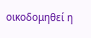οικοδομηθεί η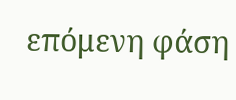επόμενη φάση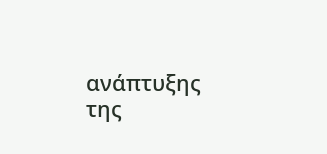ανάπτυξης της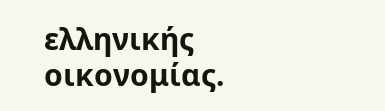ελληνικής οικονομίας.